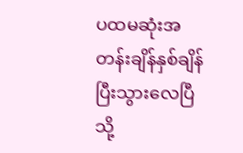ပထမဆုံးအတန်းချိန်နှစ်ချိန်ပြီးသွားလေပြီ
သို့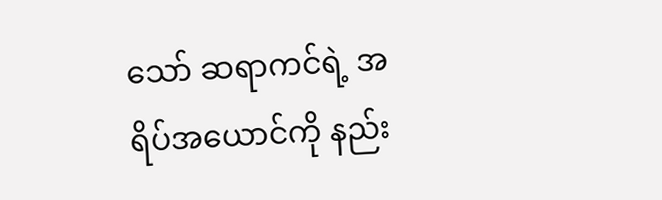သော် ဆရာကင်ရဲ့ အရိပ်အယောင်ကို နည်း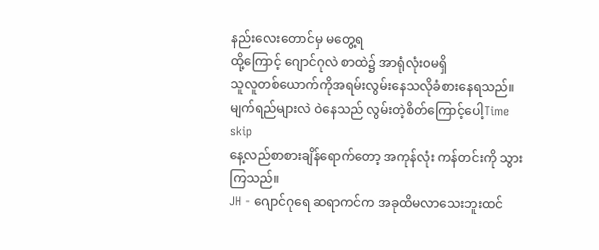နည်းလေးတောင်မှ မတွေ့ရ
ထို့ကြောင့် ဂျောင်ဂုလဲ စာထဲ၌ အာရုံလုံး၀မရှိ
သူလူတစ်ယောက်ကိုအရမ်းလွမ်းနေသလိုခံစားနေရသည်။
မျက်ရည်များလဲ ဝဲနေသည် လွမ်းတဲ့စိတ်ကြောင့်ပေါ့Time skip
နေ့လည်စာစားချိန်ရောက်တော့ အကုန်လုံး ကန်တင်းကို သွားကြသည်။
JH - ဂျောင်ဂုရေ ဆရာကင်က အခုထိမလာသေးဘူးထင်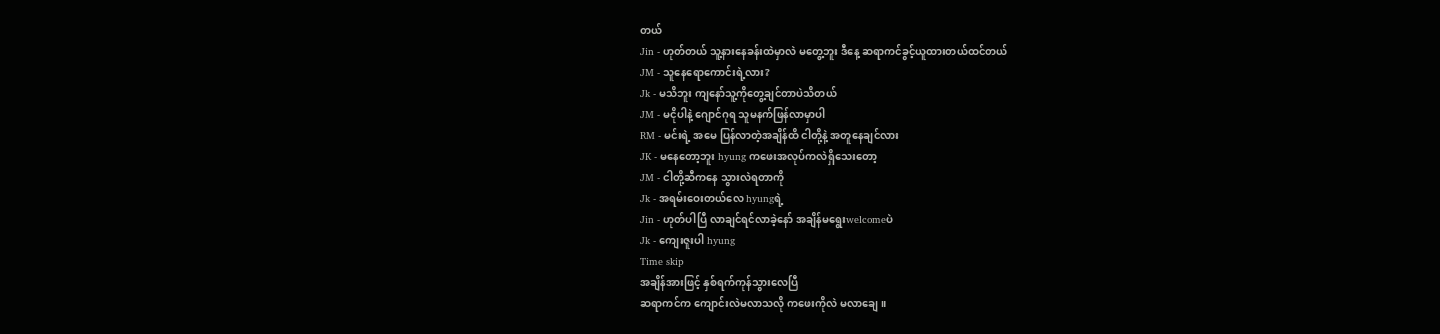တယ်
Jin - ဟုတ်တယ် သူ့နားနေခန်းထဲမှာလဲ မတွေ့ဘူး ဒီနေ့ ဆရာကင်ခွင့်ယူထားတယ်ထင်တယ်
JM - သူနေရောကောင်းရဲ့လား?
Jk - မသိဘူး ကျနော်သူ့ကိုတွေ့ချင်တာပဲသိတယ်
JM - မငိုပါနဲ့ ဂျောင်ဂုရ သူမနက်ဖြန်လာမှာပါ
RM - မင်းရဲ့ အမေ ပြန်လာတဲ့အချိန်ထိ ငါတို့နဲ့ အတူနေချင်လား
JK - မနေတော့ဘူး hyung ကဖေးအလုပ်ကလဲရှိသေးတော့
JM - ငါတို့ဆီကနေ သွားလဲရတာကို
Jk - အရမ်းဝေးတယ်လေ hyungရဲ့
Jin - ဟုတ်ပါပြီ လာချင်ရင်လာခဲ့နော် အချိန်မရွေးwelcomeပဲ
Jk - ကျေးဇူးပါ hyung
Time skip
အချိန်အားဖြင့် နှစ်ရက်ကုန်သွားလေပြီ
ဆရာကင်က ကျောင်းလဲမလာသလို ကဖေးကိုလဲ မလာချေ။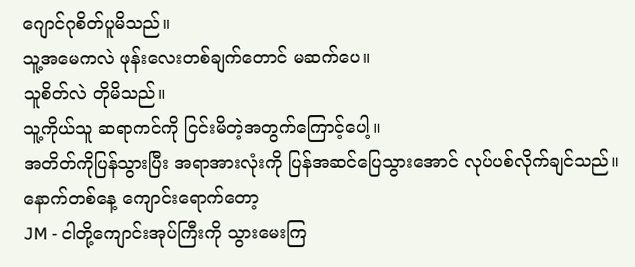ဂျောင်ဂုစိတ်ပူမိသည်။
သူ့အမေကလဲ ဖုန်းလေးတစ်ချက်တောင် မဆက်ပေ။
သူစိတ်လဲ တိုမိသည်။
သူ့ကိုယ်သူ ဆရာကင်ကို ငြင်းမိတဲ့အတွက်ကြောင့်ပေါ့။
အတိတ်ကိုပြန်သွားပြီး အရာအားလုံးကို ပြန်အဆင်ပြေသွားအောင် လုပ်ပစ်လိုက်ချင်သည်။နောက်တစ်နေ့ ကျောင်းရောက်တော့
JM - ငါတို့ကျောင်းအုပ်ကြီးကို သွားမေးကြ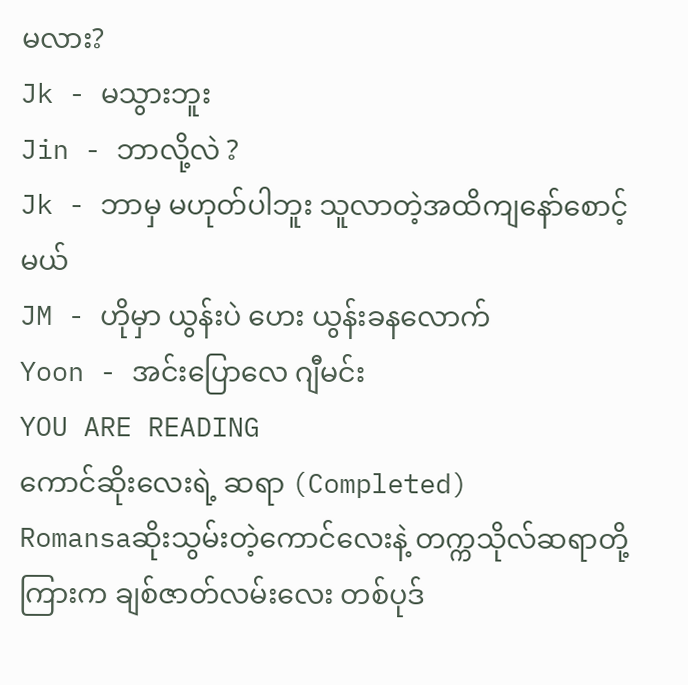မလား?
Jk - မသွားဘူး
Jin - ဘာလို့လဲ ?
Jk - ဘာမှ မဟုတ်ပါဘူး သူလာတဲ့အထိကျနော်စောင့်မယ်
JM - ဟိုမှာ ယွန်းပဲ ဟေး ယွန်းခနလောက်
Yoon - အင်းပြောလေ ဂျီမင်း
YOU ARE READING
ကောင်ဆိုးလေးရဲ့ ဆရာ (Completed)
Romansaဆိုးသွမ်းတဲ့ကောင်လေးနဲ့ တက္ကသိုလ်ဆရာတို့ကြားက ချစ်ဇာတ်လမ်းလေး တစ်ပုဒ်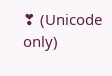❣ (Unicode only)